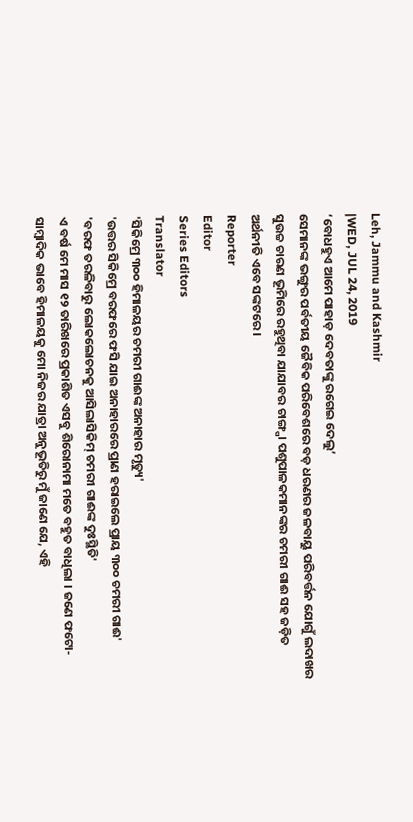Leh, Jammu and Kashmir
|WED, JUL 24, 2019
‘ବୋଧହୁଏ ଆମେ ପାହାଡ଼ ଦେବତାଙ୍କୁ ରଗେଇ ଦେଲୁ’
ସେମାନଙ୍କ ଭଙ୍ଗୁର ପର୍ବତୀୟ ଜୈବିକ ପରିବେଶରେ ବଡ଼ ଧରଣର ଜଳବାୟୁ ପରିବର୍ତ୍ତନ ଯୋଗୁଁ ଲଦାଖର ସୁଉଚ୍ଚ ଚାରଣ ଭୂମିରେ ରହୁଥିବା ଯାଯାବର ଚାଙ୍ଗ୍ପା ପଶୁପାଳକମାନଙ୍କର ଚମରୀ ଗାଈ ସହ ଜଡ଼ିତ ଅର୍ଥନୀତି ଏବେ ସଙ୍କଟରେ ।
Reporter
Editor
Series Editors
Translator
'ସିକିମ୍ରେ ୩୦୦ ହିମାଳୟର ଚମରୀ ଗାଈଙ୍କ ଅନାହାର ମୃତ୍ୟୁ'
'ଉତ୍ତର ସିକିମ୍ରେ ବରଫରେ ଫସି ଯାଇ ଅନାହାରରେ ପ୍ରାଣ ହରାଇଲେ ପ୍ରାୟ ୩୦୦ ଚମରୀ ଗାଈ'
'ବରଫ ତରଳିବାରୁ ଲୋକଲୋଚନକୁ ଆସିଲାସିକିମ୍ ଚମରୀ ଗାଈଙ୍କ ଦୁଃସ୍ଥିତି'
ଏ ବର୍ଷ ମେ ମାସ ୧୨ ତାରିଖରେ ପ୍ରକାଶିତ ଏସବୁ ଶିରୋନାମା ମତେ ବହୁତ ବାଧିଲା । ଜଣେ ଫଟୋ-ସାମ୍ବାଦିକ ଭାବେ ହିମାଳୟକୁ ମୋ ନିଜର ଯାତ୍ରା ଅନୁଭୂତିରୁ ମୁଁ ଜାଣେ ଯେ, ଏହି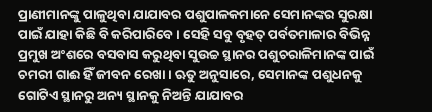ପ୍ରାଣୀମାନଙ୍କୁ ପାଳୁଥିବା ଯାଯାବର ପଶୁପାଳକମାନେ ସେମାନଙ୍କର ସୁରକ୍ଷା ପାଇଁ ଯାହା କିଛି ବି କରିପାରିବେ । ସେହି ସବୁ ବୃହତ୍ ପର୍ବତମାଳାର ବିଭିନ୍ନ ପ୍ରମୁଖ ଅଂଶରେ ବସବାସ କରୁଥିବା ସୁଉଚ୍ଚ ସ୍ଥାନର ପଶୁଚରାଳିମାନଙ୍କ ପାଇଁ ଚମରୀ ଗାଈ ହିଁ ଜୀବନ ରେଖା। ଋତୁ ଅନୁସାରେ, ସେମାନଙ୍କ ପଶୁଧନକୁ ଗୋଟିଏ ସ୍ଥାନରୁ ଅନ୍ୟ ସ୍ଥାନକୁ ନିଅନ୍ତି ଯାଯାବର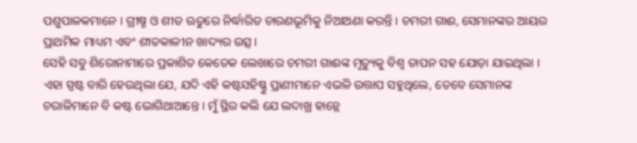ପଶୁପାଳକମାନେ । ଗ୍ରୀଷ୍ମ ଓ ଶୀତ ଋତୁରେ ନିର୍ଦ୍ଧାରିତ ଚାରଣଭୂମିକୁ ନିଆଅଣା କରନ୍ତି । ଚମରୀ ଗାଈ, ସେମାନଙ୍କର ଆୟର ପ୍ରାଥମିକ ମାଧ୍ୟମ ଏବଂ ଶୀତକାଳୀନ ଖାଦ୍ୟର ଉତ୍ସ ।
ସେହି ସବୁ ଶିରୋନାମାରେ ପ୍ରକାଶିତ କେତେକ ଲେଖାରେ ଚମରୀ ଗାଈଙ୍କ ମୃତ୍ୟୁକୁ ବିଶ୍ଵ ତାପନ ସହ ଯୋଡ଼ା ଯାଇଥିଲା । ଏହା ସ୍ପଷ୍ଟ ବାରି ହେଉଥିଲା ଯେ, ଯଦି ଏହି କଷ୍ଟସହିଷ୍ଣୁ ପ୍ରାଣୀମାନେ ଏଭଳି ଉତ୍ତାପ ସହୁଥିଲେ, ତେବେ ସେମାନଙ୍କ ଚରାଳିମାନେ ବି କଷ୍ଟ ଭୋଗିଥାଆନ୍ତେ । ମୁଁ ସ୍ଥିର କଲି ଯେ ଲଦାଖ୍ର ହାନ୍ଲେ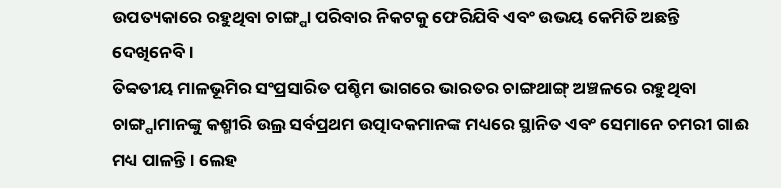ଉପତ୍ୟକାରେ ରହୁଥିବା ଚାଙ୍ଗ୍ପା ପରିବାର ନିକଟକୁ ଫେରିଯିବି ଏବଂ ଉଭୟ କେମିତି ଅଛନ୍ତି ଦେଖିନେବି ।
ତିବ୍ବତୀୟ ମାଳଭୂମିର ସଂପ୍ରସାରିତ ପଶ୍ଚିମ ଭାଗରେ ଭାରତର ଚାଙ୍ଗଥାଙ୍ଗ୍ ଅଞ୍ଚଳରେ ରହୁଥିବା ଚାଙ୍ଗ୍ପାମାନଙ୍କୁ କଶ୍ମୀରି ଉଲ୍ର ସର୍ବପ୍ରଥମ ଉତ୍ପାଦକମାନଙ୍କ ମଧ୍ୟରେ ସ୍ଥାନିତ ଏବଂ ସେମାନେ ଚମରୀ ଗାଈ ମଧ୍ୟ ପାଳନ୍ତି । ଲେହ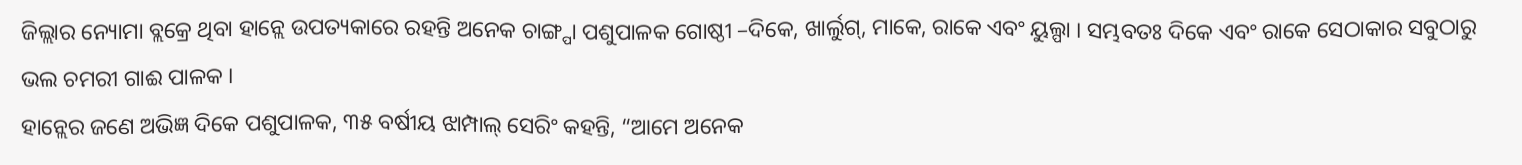ଜିଲ୍ଲାର ନ୍ୟୋମା ବ୍ଲକ୍ରେ ଥିବା ହାନ୍ଲେ ଉପତ୍ୟକାରେ ରହନ୍ତି ଅନେକ ଚାଙ୍ଗ୍ପା ପଶୁପାଳକ ଗୋଷ୍ଠୀ –ଦିକେ, ଖାର୍ଲୁଗ୍, ମାକେ, ରାକେ ଏବଂ ୟୁଲ୍ପା । ସମ୍ଭବତଃ ଦିକେ ଏବଂ ରାକେ ସେଠାକାର ସବୁଠାରୁ ଭଲ ଚମରୀ ଗାଈ ପାଳକ ।
ହାନ୍ଲେର ଜଣେ ଅଭିଜ୍ଞ ଦିକେ ପଶୁପାଳକ, ୩୫ ବର୍ଷୀୟ ଝାମ୍ପାଲ୍ ସେରିଂ କହନ୍ତି, “ଆମେ ଅନେକ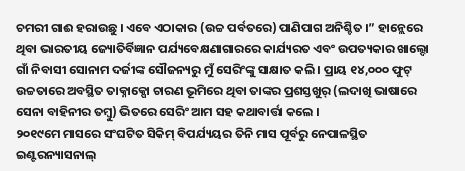ଚମରୀ ଗାଈ ହରାଉଛୁ । ଏବେ ଏଠାକାର (ଉଚ୍ଚ ପର୍ବତରେ) ପାଣିପାଗ ଅନିଶ୍ଚିତ ।” ହାନ୍ଲେରେ ଥିବା ଭାରତୀୟ ଜ୍ୟୋତିର୍ବିଜ୍ଞାନ ପର୍ଯ୍ୟବେକ୍ଷଣାଗାରରେ କାର୍ଯ୍ୟରତ ଏବଂ ଉପତ୍ୟକାର ଖାଲ୍ଦୋ ଗାଁ ନିବାସୀ ସୋନାମ ଦର୍ଜୀଙ୍କ ସୌଜନ୍ୟରୁ ମୁଁ ସେରିଂଙ୍କୁ ସାକ୍ଷାତ କଲି। ପ୍ରାୟ ୧୪,୦୦୦ ଫୁଟ୍ ଉଚ୍ଚତାରେ ଅବସ୍ଥିତ ତାକ୍ନାକ୍ପୋ ଚାରଣ ଭୂମିରେ ଥିବା ତାଙ୍କର ପ୍ରଶସ୍ତଖୁର୍ (ଲଦାଖି ଭାଷାରେ ସେନା ବାହିନୀର ତମ୍ବୁ) ଭିତରେ ସେରିଂ ଆମ ସହ କଥାବାର୍ତ୍ତା କଲେ ।
୨୦୧୯ମେ ମାସରେ ସଂଘଟିତ ସିକିମ୍ ବିପର୍ଯ୍ୟୟର ତିନି ମାସ ପୂର୍ବରୁ ନେପାଳସ୍ଥିତ ଇଣ୍ଟରନ୍ୟାସନାଲ୍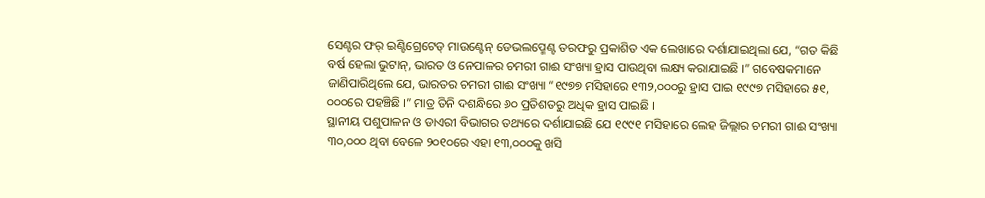ସେଣ୍ଟର ଫର୍ ଇଣ୍ଟିଗ୍ରେଟେଡ୍ ମାଉଣ୍ଟେନ୍ ଡେଭଲପ୍ମେଣ୍ଟ ତରଫରୁ ପ୍ରକାଶିତ ଏକ ଲେଖାରେ ଦର୍ଶାଯାଇଥିଲା ଯେ, “ଗତ କିଛି ବର୍ଷ ହେଲା ଭୁଟାନ୍, ଭାରତ ଓ ନେପାଳର ଚମରୀ ଗାଈ ସଂଖ୍ୟା ହ୍ରାସ ପାଉଥିବା ଲକ୍ଷ୍ୟ କରାଯାଇଛି ।” ଗବେଷକମାନେ ଜାଣିପାରିଥିଲେ ଯେ, ଭାରତର ଚମରୀ ଗାଈ ସଂଖ୍ୟା “୧୯୭୭ ମସିହାରେ ୧୩୨,୦୦୦ରୁ ହ୍ରାସ ପାଇ ୧୯୯୭ ମସିହାରେ ୫୧, ୦୦୦ରେ ପହଞ୍ଚିଛି ।” ମାତ୍ର ତିନି ଦଶନ୍ଧିରେ ୬୦ ପ୍ରତିଶତରୁ ଅଧିକ ହ୍ରାସ ପାଇଛି ।
ସ୍ଥାନୀୟ ପଶୁପାଳନ ଓ ଡାଏରୀ ବିଭାଗର ତଥ୍ୟରେ ଦର୍ଶାଯାଇଛି ଯେ ୧୯୯୧ ମସିହାରେ ଲେହ ଜିଲ୍ଲାର ଚମରୀ ଗାଈ ସଂଖ୍ୟା ୩୦,୦୦୦ ଥିବା ବେଳେ ୨୦୧୦ରେ ଏହା ୧୩,୦୦୦କୁ ଖସି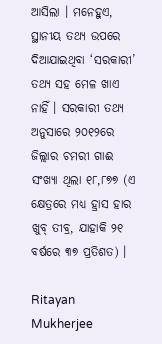ଆସିଲା । ମନେହୁଏ, ସ୍ଥାନୀୟ ତଥ୍ୟ ଉପରେ ଦିଆଯାଇଥିବା ‘ସରକାରୀ’ ତଥ୍ୟ ସହ ମେଳ ଖାଏ ନାହିଁ । ସରକାରୀ ତଥ୍ୟ ଅନୁସାରେ ୨୦୧୨ରେ ଜିଲ୍ଲାର ଚମରୀ ଗାଈ ସଂଖ୍ୟା ଥିଲା ୧୮,୮୭୭ (ଏ କ୍ଷେତ୍ରରେ ମଧ୍ୟ ହ୍ରାସ ହାର ଖୁବ୍ ତୀବ୍ର, ଯାହାକି ୨୧ ବର୍ଷରେ ୩୭ ପ୍ରତିଶତ) ।

Ritayan Mukherjee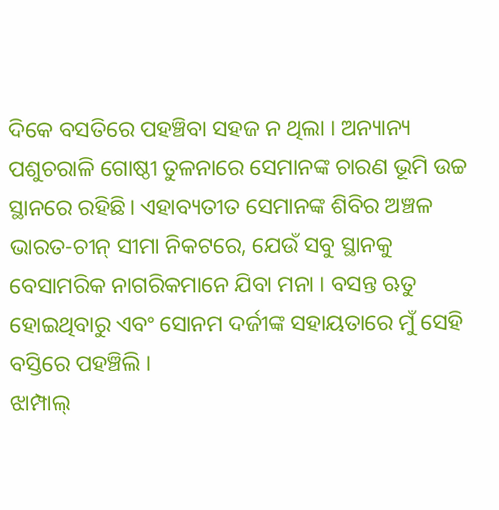ଦିକେ ବସତିରେ ପହଞ୍ଚିବା ସହଜ ନ ଥିଲା । ଅନ୍ୟାନ୍ୟ ପଶୁଚରାଳି ଗୋଷ୍ଠୀ ତୁଳନାରେ ସେମାନଙ୍କ ଚାରଣ ଭୂମି ଉଚ୍ଚ ସ୍ଥାନରେ ରହିଛି। ଏହାବ୍ୟତୀତ ସେମାନଙ୍କ ଶିବିର ଅଞ୍ଚଳ ଭାରତ-ଚୀନ୍ ସୀମା ନିକଟରେ, ଯେଉଁ ସବୁ ସ୍ଥାନକୁ ବେସାମରିକ ନାଗରିକମାନେ ଯିବା ମନା । ବସନ୍ତ ଋତୁ ହୋଇଥିବାରୁ ଏବଂ ସୋନମ ଦର୍ଜୀଙ୍କ ସହାୟତାରେ ମୁଁ ସେହି ବସ୍ତିରେ ପହଞ୍ଚିଲି ।
ଝାମ୍ପାଲ୍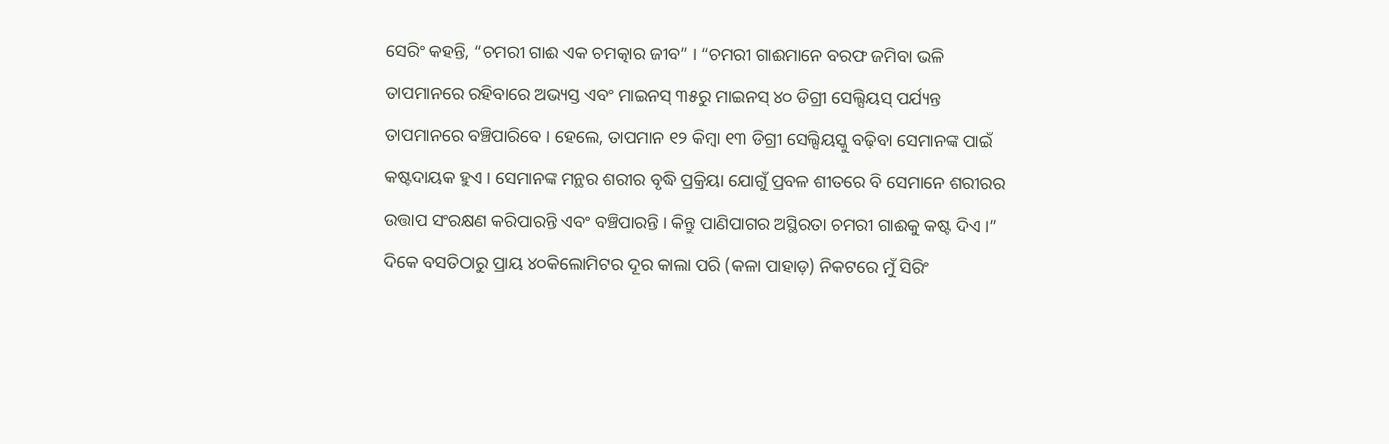ସେରିଂ କହନ୍ତି, “ଚମରୀ ଗାଈ ଏକ ଚମତ୍କାର ଜୀବ” । “ଚମରୀ ଗାଈମାନେ ବରଫ ଜମିବା ଭଳି ତାପମାନରେ ରହିବାରେ ଅଭ୍ୟସ୍ତ ଏବଂ ମାଇନସ୍ ୩୫ରୁ ମାଇନସ୍ ୪୦ ଡିଗ୍ରୀ ସେଲ୍ସିୟସ୍ ପର୍ଯ୍ୟନ୍ତ ତାପମାନରେ ବଞ୍ଚିପାରିବେ । ହେଲେ, ତାପମାନ ୧୨ କିମ୍ବା ୧୩ ଡିଗ୍ରୀ ସେଲ୍ସିୟସ୍କୁ ବଢ଼ିବା ସେମାନଙ୍କ ପାଇଁ କଷ୍ଟଦାୟକ ହୁଏ । ସେମାନଙ୍କ ମନ୍ଥର ଶରୀର ବୃଦ୍ଧି ପ୍ରକ୍ରିୟା ଯୋଗୁଁ ପ୍ରବଳ ଶୀତରେ ବି ସେମାନେ ଶରୀରର ଉତ୍ତାପ ସଂରକ୍ଷଣ କରିପାରନ୍ତି ଏବଂ ବଞ୍ଚିପାରନ୍ତି । କିନ୍ତୁ ପାଣିପାଗର ଅସ୍ଥିରତା ଚମରୀ ଗାଈକୁ କଷ୍ଟ ଦିଏ ।”
ଦିକେ ବସତିଠାରୁ ପ୍ରାୟ ୪୦କିଲୋମିଟର ଦୂର କାଲା ପରି (କଳା ପାହାଡ଼) ନିକଟରେ ମୁଁ ସିରିଂ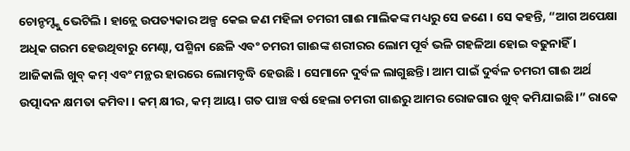ଚୋନ୍ଚମ୍ଙ୍କୁ ଭେଟିଲି । ହାନ୍ଲେ ଉପତ୍ୟକାର ଅଳ୍ପ କେଇ ଜଣ ମହିଳା ଚମରୀ ଗାଈ ମାଲିକଙ୍କ ମଧ୍ୟରୁ ସେ ଜଣେ । ସେ କହନ୍ତି, “ଆଗ ଅପେକ୍ଷା ଅଧିକ ଗରମ ହେଉଥିବାରୁ ମେଣ୍ଢା, ପଶ୍ମିନା ଛେଳି ଏବଂ ଚମରୀ ଗାଈଙ୍କ ଶରୀରର ଲୋମ ପୂର୍ବ ଭଳି ଗହଳିଆ ହୋଇ ବଢୁନାହିଁ । ଆଜିକାଲି ଖୁବ୍ କମ୍ ଏବଂ ମନ୍ଥର ହାରରେ ଲୋମବୃଦ୍ଧି ହେଉଛି । ସେମାନେ ଦୁର୍ବଳ ଲାଗୁଛନ୍ତି। ଆମ ପାଇଁ ଦୁର୍ବଳ ଚମରୀ ଗାଈ ଅର୍ଥ ଉତ୍ପାଦନ କ୍ଷମତା କମିବା । କମ୍ କ୍ଷୀର, କମ୍ ଆୟ। ଗତ ପାଞ୍ଚ ବର୍ଷ ହେଲା ଚମରୀ ଗାଈରୁ ଆମର ରୋଜଗାର ଖୁବ୍ କମିଯାଇଛି।” ରାକେ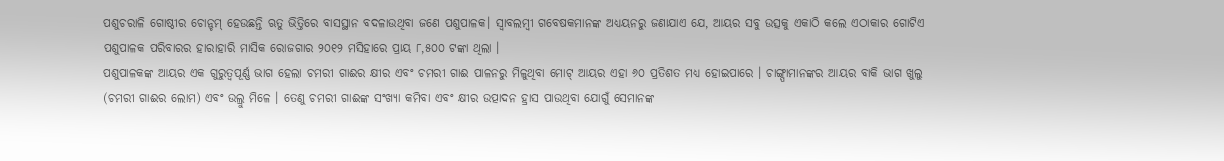ପଶୁଚରାଳି ଗୋଷ୍ଠୀର ଚୋନ୍ଚମ୍ ହେଉଛନ୍ତି ଋତୁ ଭିତ୍ତିରେ ବାସସ୍ଥାନ ବଦଳାଉଥିବା ଜଣେ ପଶୁପାଳକ। ସ୍ଵାବଲମ୍ବୀ ଗବେଷକମାନଙ୍କ ଅଧ୍ୟୟନରୁ ଜଣାଯାଏ ଯେ, ଆୟର ସବୁ ଉତ୍ସକୁ ଏକାଠି କଲେ ଏଠାକାର ଗୋଟିଏ ପଶୁପାଳକ ପରିବାରର ହାରାହାରି ମାସିକ ରୋଜଗାର ୨୦୧୨ ମସିହାରେ ପ୍ରାୟ ୮,୫୦୦ ଟଙ୍କା ଥିଲା ।
ପଶୁପାଳକଙ୍କ ଆୟର ଏକ ଗୁରୁତ୍ଵପୂର୍ଣ୍ଣ ଭାଗ ହେଲା ଚମରୀ ଗାଈର କ୍ଷୀର ଏବଂ ଚମରୀ ଗାଈ ପାଳନରୁ ମିଳୁଥିବା ମୋଟ୍ ଆୟର ଏହା ୬୦ ପ୍ରତିଶତ ମଧ୍ୟ ହୋଇପାରେ । ଚାଙ୍ଗ୍ପାମାନଙ୍କର ଆୟର ବାକି ଭାଗ ଖୁଲୁ (ଚମରୀ ଗାଈର ଲୋମ) ଏବଂ ଉଲ୍ରୁ ମିଳେ । ତେଣୁ ଚମରୀ ଗାଈଙ୍କ ସଂଖ୍ୟା କମିବା ଏବଂ କ୍ଷୀର ଉତ୍ପାଦନ ହ୍ରାସ ପାଉଥିବା ଯୋଗୁଁ ସେମାନଙ୍କ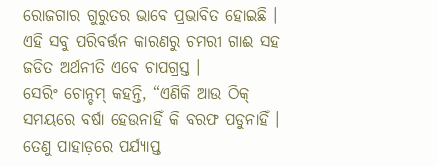ରୋଜଗାର ଗୁରୁତର ଭାବେ ପ୍ରଭାବିତ ହୋଇଛି । ଏହି ସବୁ ପରିବର୍ତ୍ତନ କାରଣରୁ ଚମରୀ ଗାଈ ସହ ଜଡିତ ଅର୍ଥନୀତି ଏବେ ଚାପଗ୍ରସ୍ତ ।
ସେରିଂ ଚୋନ୍ଚମ୍ କହନ୍ତି, “ଏଣିକି ଆଉ ଠିକ୍ ସମୟରେ ବର୍ଷା ହେଉନାହିଁ କି ବରଫ ପଡୁନାହିଁ । ତେଣୁ ପାହାଡ଼ରେ ପର୍ଯ୍ୟାପ୍ତ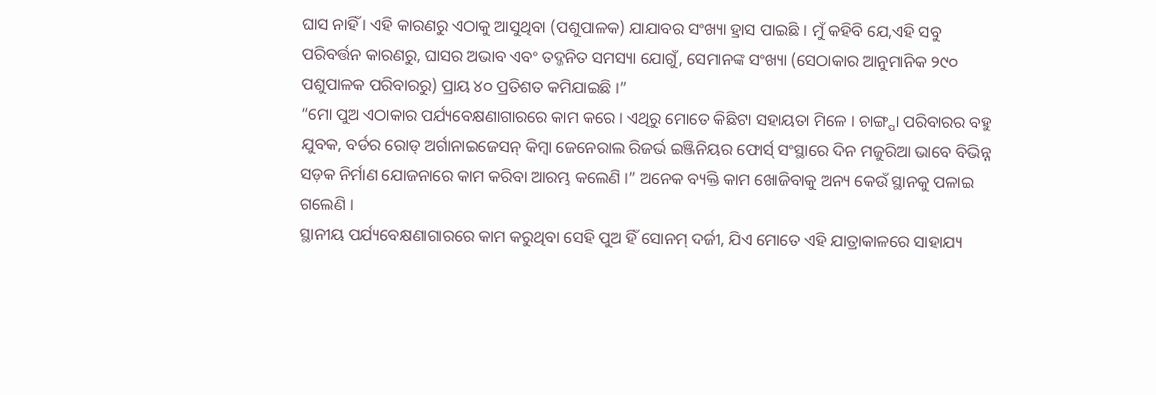ଘାସ ନାହିଁ । ଏହି କାରଣରୁ ଏଠାକୁ ଆସୁଥିବା (ପଶୁପାଳକ) ଯାଯାବର ସଂଖ୍ୟା ହ୍ରାସ ପାଇଛି । ମୁଁ କହିବି ଯେ,ଏହି ସବୁ ପରିବର୍ତ୍ତନ କାରଣରୁ, ଘାସର ଅଭାବ ଏବଂ ତଦ୍ଜନିତ ସମସ୍ୟା ଯୋଗୁଁ, ସେମାନଙ୍କ ସଂଖ୍ୟା (ସେଠାକାର ଆନୁମାନିକ ୨୯୦ ପଶୁପାଳକ ପରିବାରରୁ) ପ୍ରାୟ ୪୦ ପ୍ରତିଶତ କମିଯାଇଛି ।”
“ମୋ ପୁଅ ଏଠାକାର ପର୍ଯ୍ୟବେକ୍ଷଣାଗାରରେ କାମ କରେ । ଏଥିରୁ ମୋତେ କିଛିଟା ସହାୟତା ମିଳେ । ଚାଙ୍ଗ୍ପା ପରିବାରର ବହୁ ଯୁବକ, ବର୍ଡର ରୋଡ୍ ଅର୍ଗାନାଇଜେସନ୍ କିମ୍ବା ଜେନେରାଲ ରିଜର୍ଭ ଇଞ୍ଜିନିୟର ଫୋର୍ସ୍ ସଂସ୍ଥାରେ ଦିନ ମଜୁରିଆ ଭାବେ ବିଭିନ୍ନ ସଡ଼କ ନିର୍ମାଣ ଯୋଜନାରେ କାମ କରିବା ଆରମ୍ଭ କଲେଣି ।” ଅନେକ ବ୍ୟକ୍ତି କାମ ଖୋଜିବାକୁ ଅନ୍ୟ କେଉଁ ସ୍ଥାନକୁ ପଳାଇ ଗଲେଣି ।
ସ୍ଥାନୀୟ ପର୍ଯ୍ୟବେକ୍ଷଣାଗାରରେ କାମ କରୁଥିବା ସେହି ପୁଅ ହିଁ ସୋନମ୍ ଦର୍ଜୀ, ଯିଏ ମୋତେ ଏହି ଯାତ୍ରାକାଳରେ ସାହାଯ୍ୟ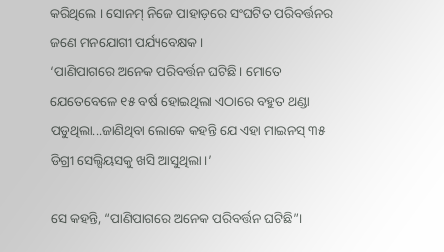କରିଥିଲେ । ସୋନମ୍ ନିଜେ ପାହାଡ଼ରେ ସଂଘଟିତ ପରିବର୍ତ୍ତନର ଜଣେ ମନଯୋଗୀ ପର୍ଯ୍ୟବେକ୍ଷକ ।
‘ପାଣିପାଗରେ ଅନେକ ପରିବର୍ତ୍ତନ ଘଟିଛି। ମୋତେ ଯେତେବେଳେ ୧୫ ବର୍ଷ ହୋଇଥିଲା ଏଠାରେ ବହୁତ ଥଣ୍ଡା ପଡୁଥିଲା...ଜାଣିଥିବା ଲୋକେ କହନ୍ତି ଯେ ଏହା ମାଇନସ୍ ୩୫ ଡିଗ୍ରୀ ସେଲ୍ସିୟସକୁ ଖସି ଆସୁଥିଲା।’

ସେ କହନ୍ତି, “ପାଣିପାଗରେ ଅନେକ ପରିବର୍ତ୍ତନ ଘଟିଛି”।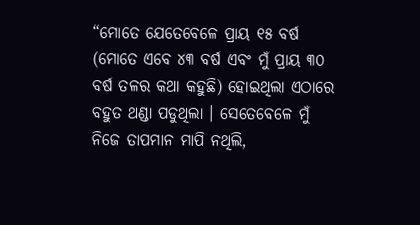“ମୋତେ ଯେତେବେଳେ ପ୍ରାୟ ୧୫ ବର୍ଷ (ମୋତେ ଏବେ ୪୩ ବର୍ଷ ଏବଂ ମୁଁ ପ୍ରାୟ ୩୦ ବର୍ଷ ତଳର କଥା କହୁଛି) ହୋଇଥିଲା ଏଠାରେ ବହୁତ ଥଣ୍ଡା ପଡୁଥିଲା । ସେତେବେଳେ ମୁଁ ନିଜେ ତାପମାନ ମାପି ନଥିଲି,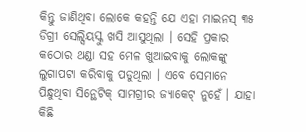କିନ୍ତୁ ଜାଣିଥିବା ଲୋକେ କହନ୍ତି ଯେ ଏହା ମାଇନସ୍ ୩୫ ଡିଗ୍ରୀ ସେଲ୍ସିୟସ୍କୁ ଖସି ଆସୁଥିଲା । ସେହି ପ୍ରକାର କଠୋର ଥଣ୍ଡା ସହ ମେଳ ଖୁଆଇବାକୁ ଲୋକଙ୍କୁ ଲୁଗାପଟା କରିବାକୁ ପଡୁଥିଲା । ଏବେ ସେମାନେ ପିନ୍ଧୁଥିବା ସିନ୍ଥେଟିକ୍ ସାମଗ୍ରୀର ଜ୍ୟାକେଟ୍ ନୁହେଁ । ଯାହା କିଛି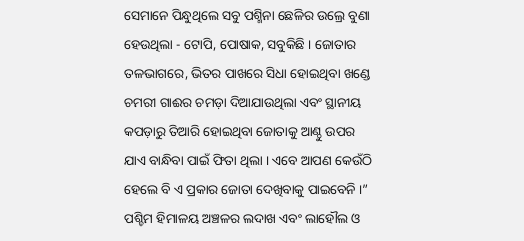ସେମାନେ ପିନ୍ଧୁଥିଲେ ସବୁ ପଶ୍ମିନା ଛେଳିର ଉଲ୍ରେ ବୁଣା ହେଉଥିଲା - ଟୋପି, ପୋଷାକ, ସବୁକିଛି । ଜୋତାର ତଳଭାଗରେ, ଭିତର ପାଖରେ ସିଧା ହୋଇଥିବା ଖଣ୍ଡେ ଚମରୀ ଗାଈର ଚମଡ଼ା ଦିଆଯାଉଥିଲା ଏବଂ ସ୍ଥାନୀୟ କପଡ଼ାରୁ ତିଆରି ହୋଇଥିବା ଜୋତାକୁ ଆଣ୍ଠୁ ଉପର ଯାଏ ବାନ୍ଧିବା ପାଇଁ ଫିତା ଥିଲା । ଏବେ ଆପଣ କେଉଁଠି ହେଲେ ବି ଏ ପ୍ରକାର ଜୋତା ଦେଖିବାକୁ ପାଇବେନି ।”
ପଶ୍ଚିମ ହିମାଳୟ ଅଞ୍ଚଳର ଲଦାଖ ଏବଂ ଲାହୌଲ ଓ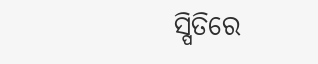ସ୍ପିତିରେ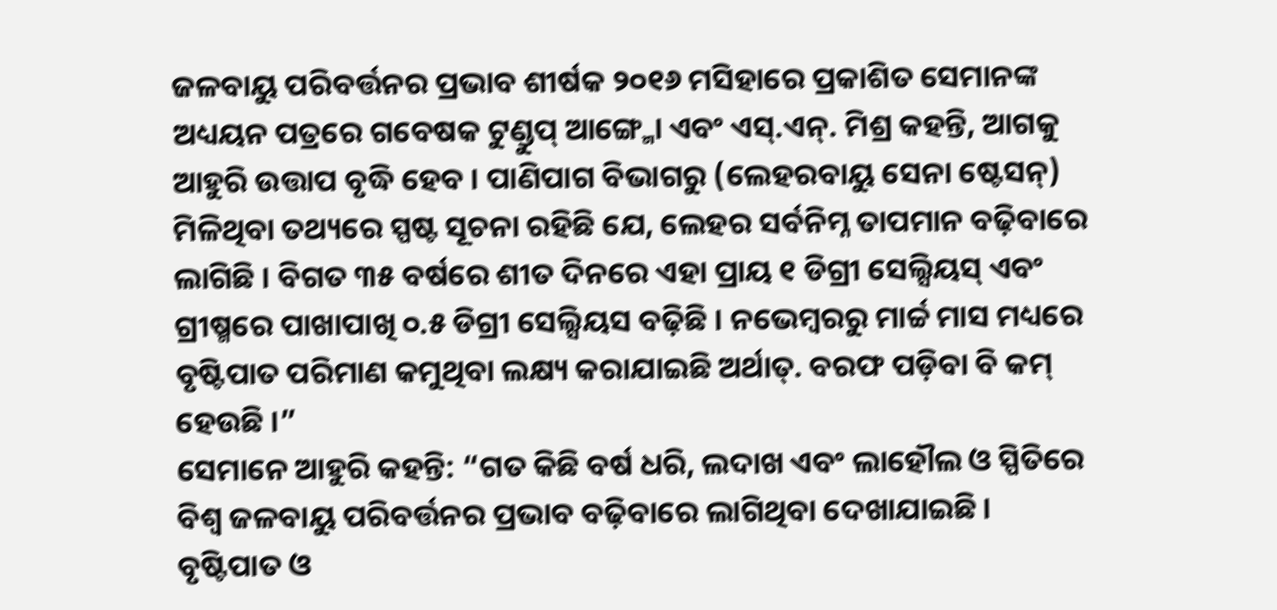ଜଳବାୟୁ ପରିବର୍ତ୍ତନର ପ୍ରଭାବ ଶୀର୍ଷକ ୨୦୧୬ ମସିହାରେ ପ୍ରକାଶିତ ସେମାନଙ୍କ ଅଧ୍ୟୟନ ପତ୍ରରେ ଗବେଷକ ଟୁଣ୍ଡୁପ୍ ଆଙ୍ଗ୍ମୋ ଏବଂ ଏସ୍.ଏନ୍. ମିଶ୍ର କହନ୍ତି, ଆଗକୁ ଆହୁରି ଉତ୍ତାପ ବୃଦ୍ଧି ହେବ । ପାଣିପାଗ ବିଭାଗରୁ (ଲେହରବାୟୁ ସେନା ଷ୍ଟେସନ୍) ମିଳିଥିବା ତଥ୍ୟରେ ସ୍ପଷ୍ଟ ସୂଚନା ରହିଛି ଯେ, ଲେହର ସର୍ବନିମ୍ନ ତାପମାନ ବଢ଼ିବାରେ ଲାଗିଛି । ବିଗତ ୩୫ ବର୍ଷରେ ଶୀତ ଦିନରେ ଏହା ପ୍ରାୟ ୧ ଡିଗ୍ରୀ ସେଲ୍ସିୟସ୍ ଏବଂ ଗ୍ରୀଷ୍ମରେ ପାଖାପାଖି ୦.୫ ଡିଗ୍ରୀ ସେଲ୍ସିୟସ ବଢ଼ିଛି । ନଭେମ୍ବରରୁ ମାର୍ଚ୍ଚ ମାସ ମଧ୍ୟରେ ବୃଷ୍ଟିପାତ ପରିମାଣ କମୁଥିବା ଲକ୍ଷ୍ୟ କରାଯାଇଛି ଅର୍ଥାତ୍. ବରଫ ପଡ଼ିବା ବି କମ୍ ହେଉଛି ।”
ସେମାନେ ଆହୁରି କହନ୍ତି: “ଗତ କିଛି ବର୍ଷ ଧରି, ଲଦାଖ ଏବଂ ଲାହୌଲ ଓ ସ୍ପିତିରେ ବିଶ୍ଵ ଜଳବାୟୁ ପରିବର୍ତ୍ତନର ପ୍ରଭାବ ବଢ଼ିବାରେ ଲାଗିଥିବା ଦେଖାଯାଇଛି । ବୃଷ୍ଟିପାତ ଓ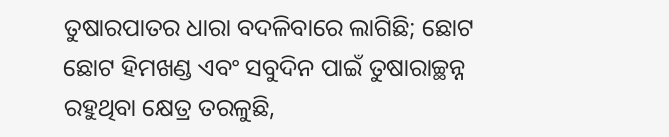ତୁଷାରପାତର ଧାରା ବଦଳିବାରେ ଲାଗିଛି; ଛୋଟ ଛୋଟ ହିମଖଣ୍ଡ ଏବଂ ସବୁଦିନ ପାଇଁ ତୁଷାରାଚ୍ଛନ୍ନ ରହୁଥିବା କ୍ଷେତ୍ର ତରଳୁଛି,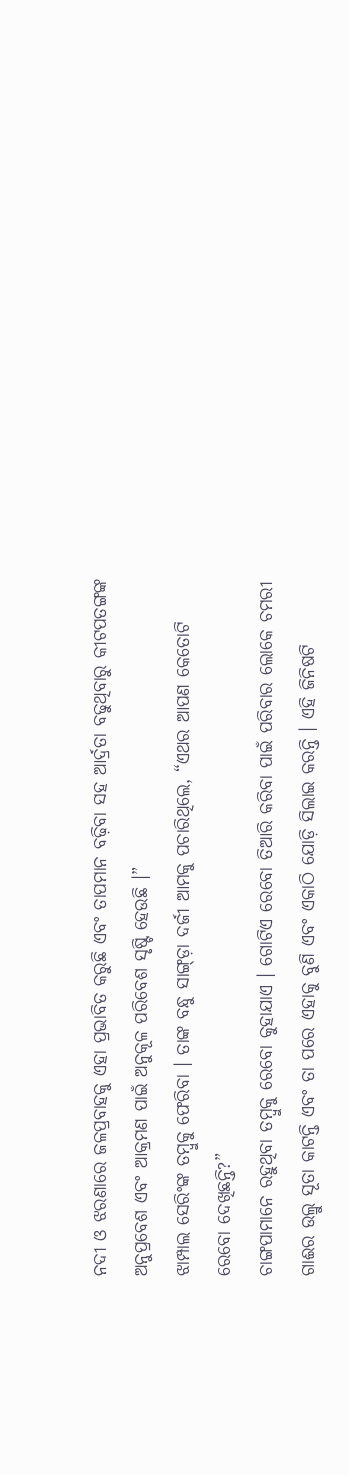ନଦୀ ଓ ଝରଣାରେ ଜଳପ୍ରବାହକୁ ଏହା ପ୍ରଭାବିତ କରୁଛି ଏବଂ ତାପମାନ ବଢ଼ିବା ସହ ଆର୍ଦ୍ରତା ବଢୁଥିବାରୁ କୀଟପତଙ୍ଗଙ୍କ ଅନୁପ୍ରବେଶ ଏବଂ ଆକ୍ରମଣ ପାଇଁ ଅନୁକୂଳ ପରିବେଶ ସୃଷ୍ଟି ହେଉଛି ।”
ଝାମ୍ପାଲ ସେରିଂଙ୍କ ତମ୍ବୁକୁ ଫେରିବା । ତାଙ୍କ ବନ୍ଧୁ ସାଙ୍ଗ୍ଡ଼ା ଦର୍ଜୀ ଆମକୁ ପଚାରିଥିଲେ, “ଏଥର ଆପଣ କେତୋଟି ରେବୋ ଦେଖିଛନ୍ତି?”
ଚାଙ୍ଗପାମାନେ ରହୁଥିବା ତମ୍ବୁକୁ ରେବୋ କୁହାଯାଏ । ଗୋଟିଏ ରେବୋ ତିଆରି କରିବା ପାଇଁ ପରିବାର ଲୋକେ ଚମରୀ ଗାଈର ଉଲ୍ରୁ ସୂତା କାଟନ୍ତି ଏବଂ ତା ପରେ ଏହାକୁ ବୁଣି ଏବଂ ଏକାଠି ଯୋଡ଼ି ସିଲାଇ କରନ୍ତି । ଏହି ଜିନିଷଟି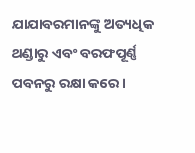ଯାଯାବରମାନଙ୍କୁ ଅତ୍ୟଧିକ ଥଣ୍ଡାରୁ ଏବଂ ବରଫପୂର୍ଣ୍ଣ ପବନରୁ ରକ୍ଷା କରେ ।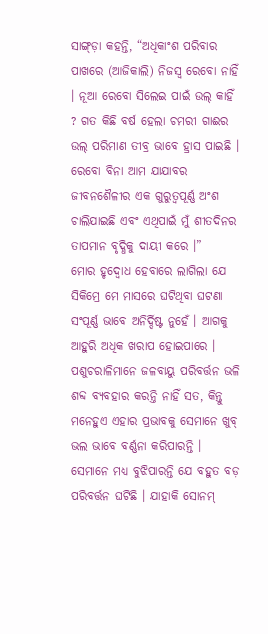ସାଙ୍ଗ୍ଡ଼ା କହନ୍ତି, “ଅଧିକାଂଶ ପରିବାର ପାଖରେ (ଆଜିକାଲି) ନିଜସ୍ଵ ରେବୋ ନାହିଁ । ନୂଆ ରେବୋ ସିଲେଇ ପାଇଁ ଉଲ୍ କାହିଁ ? ଗତ କିଛି ବର୍ଷ ହେଲା ଚମରୀ ଗାଈର ଉଲ୍ ପରିମାଣ ତୀବ୍ର ଭାବେ ହ୍ରାସ ପାଇଛି । ରେବୋ ବିନା ଆମ ଯାଯାବର ଜୀବନଶୈଳୀର ଏକ ଗୁରୁତ୍ଵପୂର୍ଣ୍ଣ ଅଂଶ ଚାଲିଯାଇଛି ଏବଂ ଏଥିପାଇଁ ମୁଁ ଶୀତଦିନର ତାପମାନ ବୃଦ୍ଧିକୁ ଦାୟୀ କରେ ।”
ମୋର ହୃଦ୍ବୋଧ ହେବାରେ ଲାଗିଲା ଯେ ସିକିମ୍ରେ ମେ ମାସରେ ଘଟିଥିବା ଘଟଣା ସଂପୂର୍ଣ୍ଣ ଭାବେ ଅନିର୍ଦ୍ଦିଷ୍ଟ ନୁହେଁ । ଆଗକୁ ଆହୁରି ଅଧିକ ଖରାପ ହୋଇପାରେ । ପଶୁଚରାଳିମାନେ ଜଳବାୟୁ ପରିବର୍ତ୍ତନ ଭଳି ଶବ୍ଦ ବ୍ୟବହାର କରନ୍ତି ନାହିଁ ସତ, କିନ୍ତୁ ମନେହୁଏ ଏହାର ପ୍ରଭାବକୁ ସେମାନେ ଖୁବ୍ ଭଲ ଭାବେ ବର୍ଣ୍ଣନା କରିପାରନ୍ତି । ସେମାନେ ମଧ୍ୟ ବୁଝିପାରନ୍ତି ଯେ ବହୁତ ବଡ଼ ପରିବର୍ତ୍ତନ ଘଟିଛି । ଯାହାକି ସୋନମ୍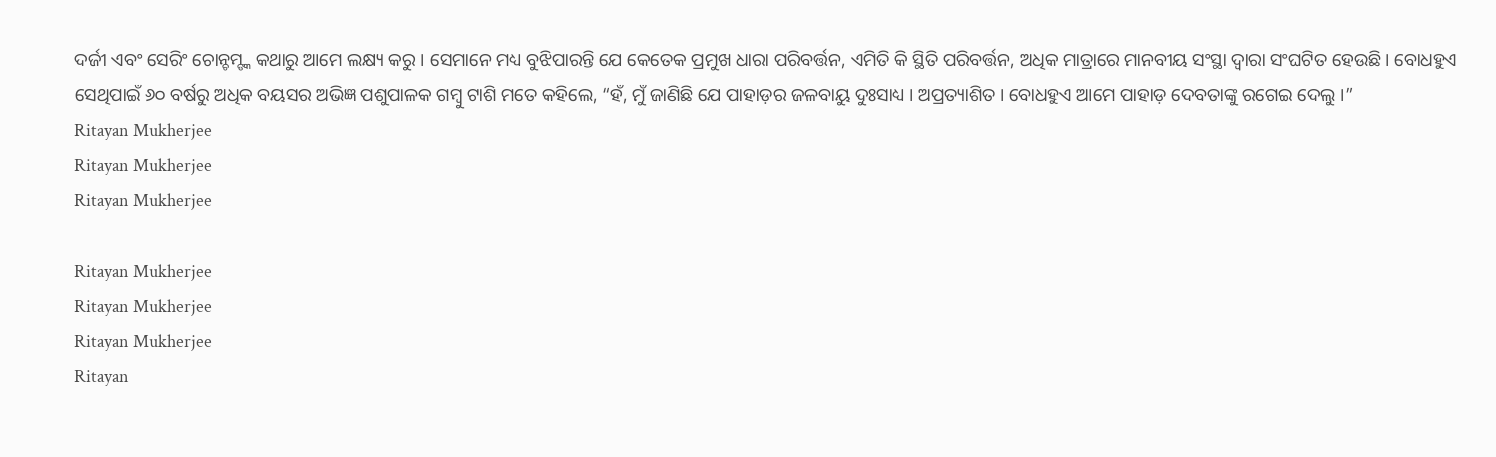ଦର୍ଜୀ ଏବଂ ସେରିଂ ଚୋନ୍ଚମ୍ଙ୍କ କଥାରୁ ଆମେ ଲକ୍ଷ୍ୟ କରୁ । ସେମାନେ ମଧ୍ୟ ବୁଝିପାରନ୍ତି ଯେ କେତେକ ପ୍ରମୁଖ ଧାରା ପରିବର୍ତ୍ତନ, ଏମିତି କି ସ୍ଥିତି ପରିବର୍ତ୍ତନ, ଅଧିକ ମାତ୍ରାରେ ମାନବୀୟ ସଂସ୍ଥା ଦ୍ଵାରା ସଂଘଟିତ ହେଉଛି। ବୋଧହୁଏ ସେଥିପାଇଁ ୬୦ ବର୍ଷରୁ ଅଧିକ ବୟସର ଅଭିଜ୍ଞ ପଶୁପାଳକ ଗମ୍ବୁ ଟାଶି ମତେ କହିଲେ, “ହଁ, ମୁଁ ଜାଣିଛି ଯେ ପାହାଡ଼ର ଜଳବାୟୁ ଦୁଃସାଧ୍ୟ । ଅପ୍ରତ୍ୟାଶିତ । ବୋଧହୁଏ ଆମେ ପାହାଡ଼ ଦେବତାଙ୍କୁ ରଗେଇ ଦେଲୁ ।”
Ritayan Mukherjee
Ritayan Mukherjee
Ritayan Mukherjee

Ritayan Mukherjee
Ritayan Mukherjee
Ritayan Mukherjee
Ritayan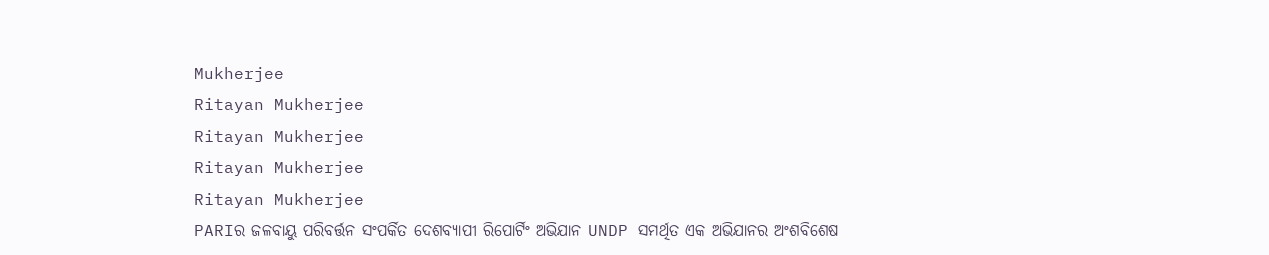Mukherjee
Ritayan Mukherjee
Ritayan Mukherjee
Ritayan Mukherjee
Ritayan Mukherjee
PARIର ଜଳବାୟୁ ପରିବର୍ତ୍ତନ ସଂପର୍କିତ ଦେଶବ୍ୟାପୀ ରିପୋର୍ଟିଂ ଅଭିଯାନ UNDP ସମର୍ଥିତ ଏକ ଅଭିଯାନର ଅଂଶବିଶେଷ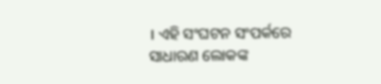। ଏହି ସଂଘଟନ ସଂପର୍କରେ ସାଧାରଣ ଲୋକଙ୍କ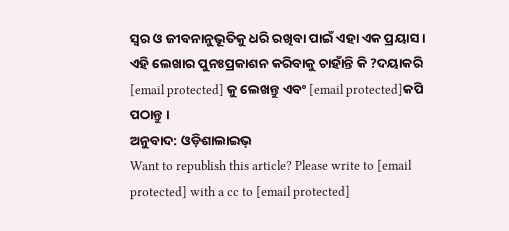ସ୍ଵର ଓ ଜୀବନାନୁଭୂତିକୁ ଧରି ରଖିବା ପାଇଁ ଏହା ଏକ ପ୍ରୟାସ ।
ଏହି ଲେଖାର ପୁନଃପ୍ରକାଶନ କରିବାକୁ ଚାହାଁନ୍ତି କି ?ଦୟାକରି [email protected] କୁ ଲେଖନ୍ତୁ ଏବଂ [email protected]କପି ପଠାନ୍ତୁ ।
ଅନୁବାଦ: ଓଡ଼ିଶାଲାଇଭ୍
Want to republish this article? Please write to [email protected] with a cc to [email protected]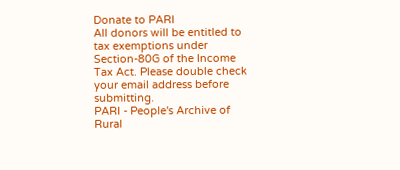Donate to PARI
All donors will be entitled to tax exemptions under Section-80G of the Income Tax Act. Please double check your email address before submitting.
PARI - People's Archive of Rural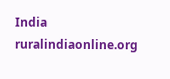India
ruralindiaonline.org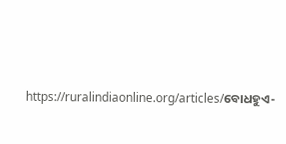https://ruralindiaonline.org/articles/ବୋଧହୁଏ-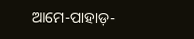ଆମେ-ପାହାଡ଼-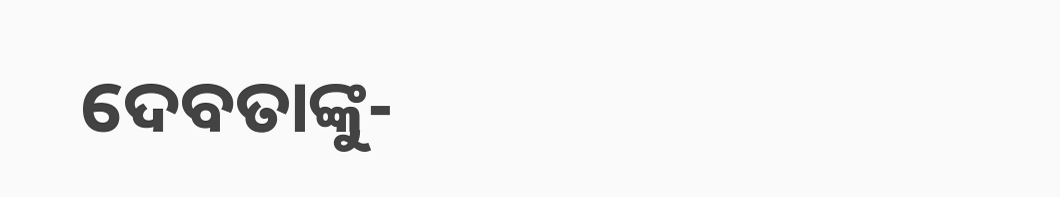ଦେବତାଙ୍କୁ-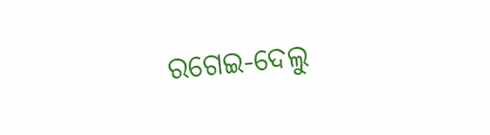ରଗେଇ-ଦେଲୁ